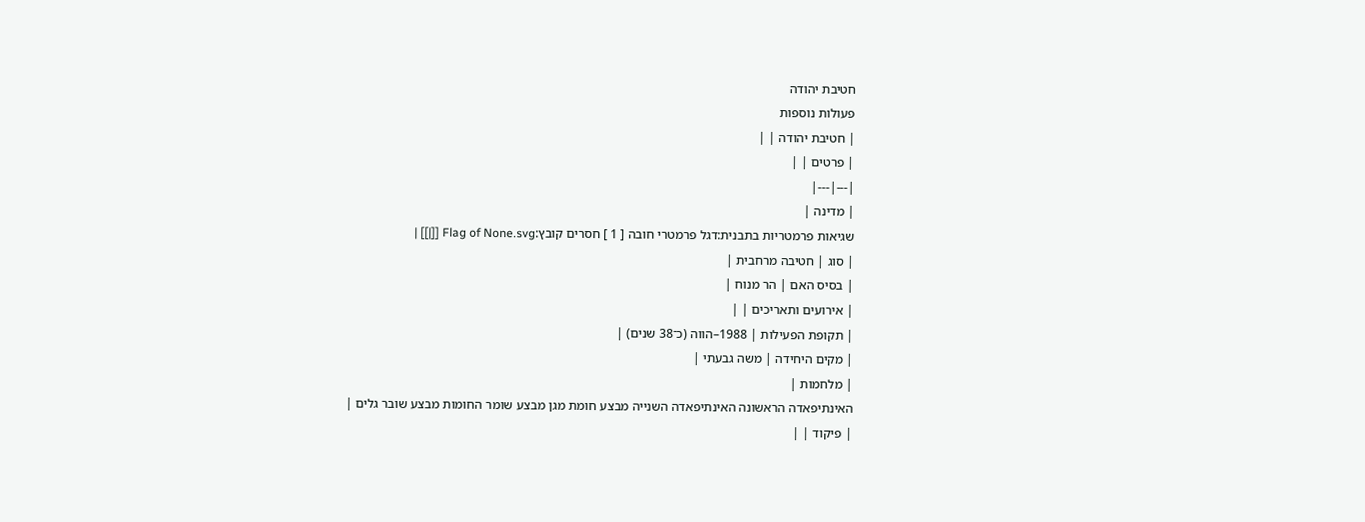חטיבת יהודה
פעולות נוספות
| חטיבת יהודה | |
| פרטים | |
|---|---|
| מדינה |
שגיאות פרמטריות בתבנית:דגל פרמטרי חובה [ 1 ] חסרים קובץ:Flag of None.svg [[|]] |
| סוג | חטיבה מרחבית |
| בסיס האם | הר מנוח |
| אירועים ותאריכים | |
| תקופת הפעילות | 1988–הווה (כ־38 שנים) |
| מקים היחידה | משה גבעתי |
| מלחמות |
האינתיפאדה הראשונה האינתיפאדה השנייה מבצע חומת מגן מבצע שומר החומות מבצע שובר גלים |
| פיקוד | |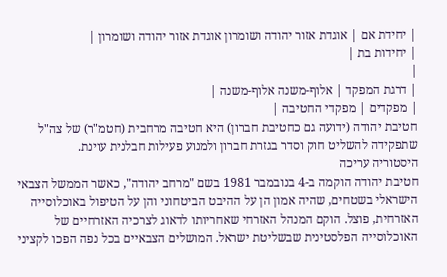| יחידת אם | אוגדת אזור יהודה ושומרון אוגדת אזור יהודה ושומרון |
| יחידות בת |
|
| דרגת המפקד | אלוף-משנה אלוף-משנה |
| מפקדים | מפקדי החטיבה |
חטיבת יהודה (ידועה גם כחטיבת חברון) היא חטיבה מרחבית (חטמ"ר) של צה"ל שתפקידה להשליט חוק וסדר בגזרת חברון ולמנוע פעילות חבלנית עוינת.
היסטוריה עריכה
חטיבת יהודה הוקמה ב-4 בנובמבר 1981 בשם "מרחב יהודה", כאשר הממשל הצבאי הישראלי בשטחים, שהיה אמון הן על ההיבט הביטחוני והן על הטיפול באוכלוסייה האזרחית, פוצל. הוקם המנהל האזרחי שאחריותו לדאוג לצרכיה האזרחיים של האוכלוסייה הפלסטינית שבשליטת ישראל. המושלים הצבאיים בכל נפה הפכו לקציני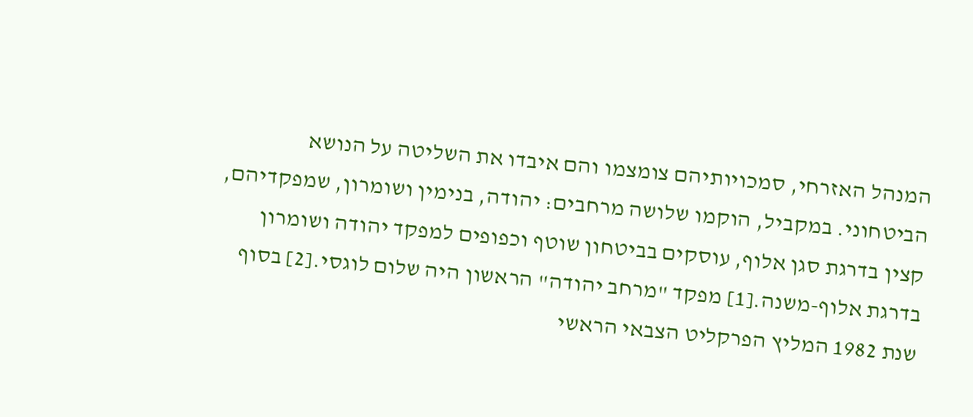המנהל האזרחי, סמכויותיהם צומצמו והם איבדו את השליטה על הנושא הביטחוני. במקביל, הוקמו שלושה מרחבים: יהודה, בנימין ושומרון, שמפקדיהם, קצין בדרגת סגן אלוף, עוסקים בביטחון שוטף וכפופים למפקד יהודה ושומרון בדרגת אלוף-משנה.[1] מפקד "מרחב יהודה" הראשון היה שלום לוגסי.[2] בסוף שנת 1982 המליץ הפרקליט הצבאי הראשי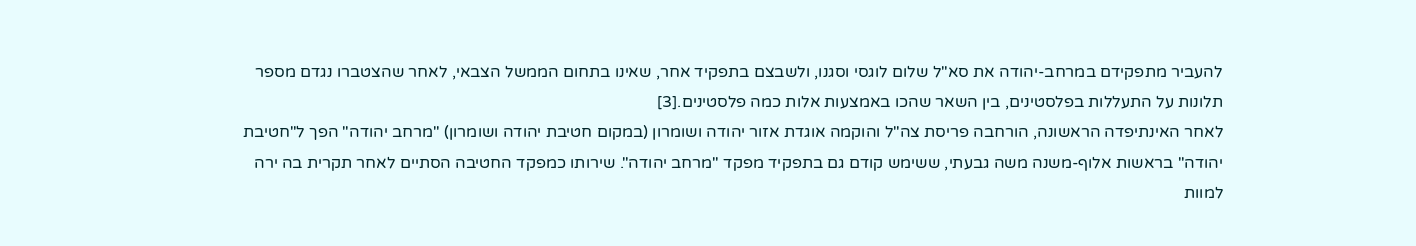להעביר מתפקידם במרחב-יהודה את סא"ל שלום לוגסי וסגנו, ולשבצם בתפקיד אחר, שאינו בתחום הממשל הצבאי, לאחר שהצטברו נגדם מספר תלונות על התעללות בפלסטינים, בין השאר שהכו באמצעות אלות כמה פלסטינים.[3]
לאחר האינתיפדה הראשונה, הורחבה פריסת צה"ל והוקמה אוגדת אזור יהודה ושומרון (במקום חטיבת יהודה ושומרון) "מרחב יהודה" הפך ל"חטיבת יהודה" בראשות אלוף-משנה משה גבעתי, ששימש קודם גם בתפקיד מפקד "מרחב יהודה". שירותו כמפקד החטיבה הסתיים לאחר תקרית בה ירה למוות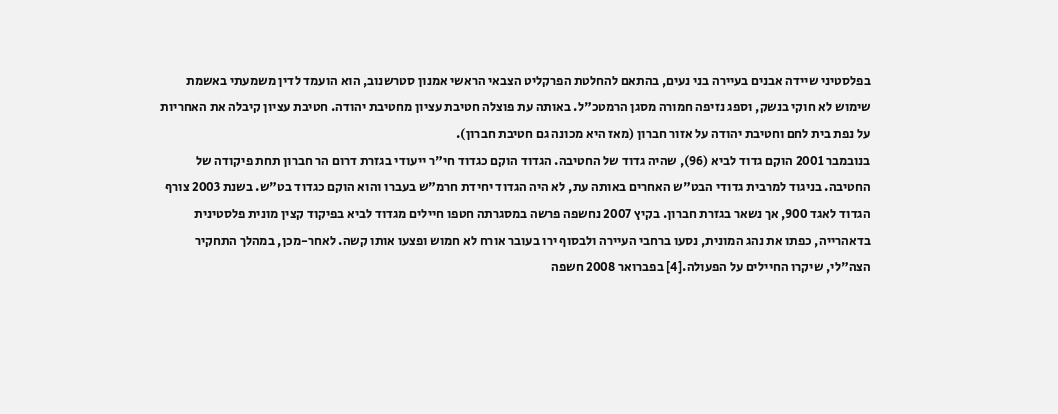בפלסטיני שיידה אבנים בעיירה בני נעים, בהתאם להחלטת הפרקליט הצבאי הראשי אמנון סטרשנוב, הוא הועמד לדין משמעתי באשמת שימוש לא חוקי בנשק, וספג נזיפה חמורה מסגן הרמטכ"ל. באותה עת פוצלה חטיבת עציון מחטיבת יהודה. חטיבת עציון קיבלה את האחריות על נפת בית לחם וחטיבת יהודה על אזור חברון (מאז היא מכונה גם חטיבת חברון).
בנובמבר 2001 הוקם גדוד לביא (96), שהיה גדוד של החטיבה. הגדוד הוקם כגדוד חי"ר ייעודי בגזרת דרום הר חברון תחת פיקודה של החטיבה. בניגוד למרבית גדודי הבט"ש האחרים באותה עת, לא היה הגדוד יחידת חרמ"ש בעברו והוא הוקם כגדוד בט"ש. בשנת 2003 צורף הגדוד לאגד 900, אך נשאר בגזרת חברון. בקיץ 2007 נחשפה פרשה במסגרתה חטפו חיילים מגדוד לביא בפיקוד קצין מונית פלסטינית בדאהרייה, כפתו את נהג המונית, נסעו ברחבי העיירה ולבסוף ירו בעובר אורח לא חמוש ופצעו אותו קשה. לאחר-מכן, במהלך התחקיר הצה"לי, שיקרו החיילים על הפעולה.[4] בפברואר 2008 חשפה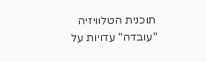תוכנית הטלוויזיה "עובדה" עדויות על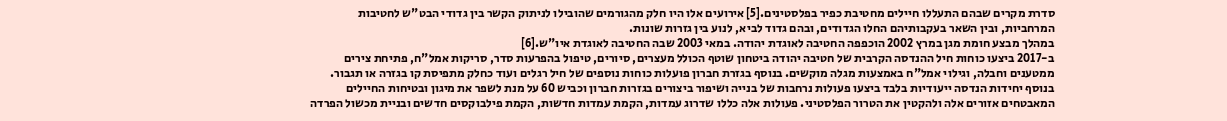סדרת מקרים שבהם התעללו חיילים מחטיבת כפיר בפלסטינים.[5] אירועים אלו היו חלק מהגורמים שהובילו לניתוק הקשר בין גדודי הבט"ש לחטיבות המרחביות, ובין השאר בעקבותיהם החלו הגדודים, ובהם גדוד לביא, לנוע בין גזרות שונות.
במהלך מבצע חומת מגן במרץ 2002 הוכפפה החטיבה לאוגדת יהודה. במאי 2003 שבה החטיבה לאוגדת איו"ש.[6]
ב-2017 ביצעו כוחות חיל ההנדסה הקרבית של חטיבה יהודה ביטחון שוטף הכולל מעצרים, סיורים, טיפול בהפרעות סדר, סריקות אמל"ח, פתיחת צירים ממטענים וחבלה, וגילוי אמל"ח באמצעות מגלה מוקשים. בנוסף בגזרת חברון פועלות כוחות נוספים של חיל רגלים ועוד כחלק מתפיסת קו בגזרה או תגבור. בנוסף יחידות הנדסה ייעודיות בלבד ביצעו פעולות נרחבות של בנייה ושיפור ביצורים בגזרות חברון וכביש 60 על מנת לשפר את מיגון ובטיחות החיילים המאבטחים אזורים אלה ולהקטין את הטרור הפלסטיני. פעולות אלה כללו שדרוג עמדות, הקמת עמדות חדשות, הקמת פילבוקסים חדשים ובניית מכשול הפרדה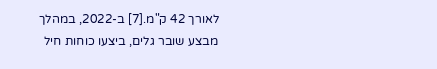לאורך 42 ק"מ.[7] ב-2022, במהלך מבצע שובר גלים, ביצעו כוחות חיל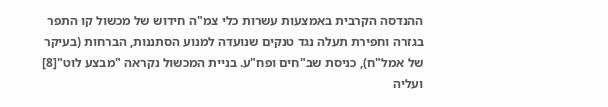ההנדסה הקרבית באמצעות עשרות כלי צמ"ה חידוש של מכשול קו התפר בגזרה וחפירת תעלה נגד טנקים שנועדה למנוע הסתננות, הברחות (בעיקר של אמל"ח), כניסת שב"חים ופח"ע. בניית המכשול נקראה "מבצע לוט"[8] ועליה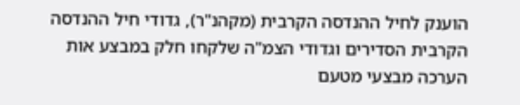הוענק לחיל ההנדסה הקרבית (מקהנ"ר), גדודי חיל ההנדסה הקרבית הסדירים וגדודי הצמ"ה שלקחו חלק במבצע אות הערכה מבצעי מטעם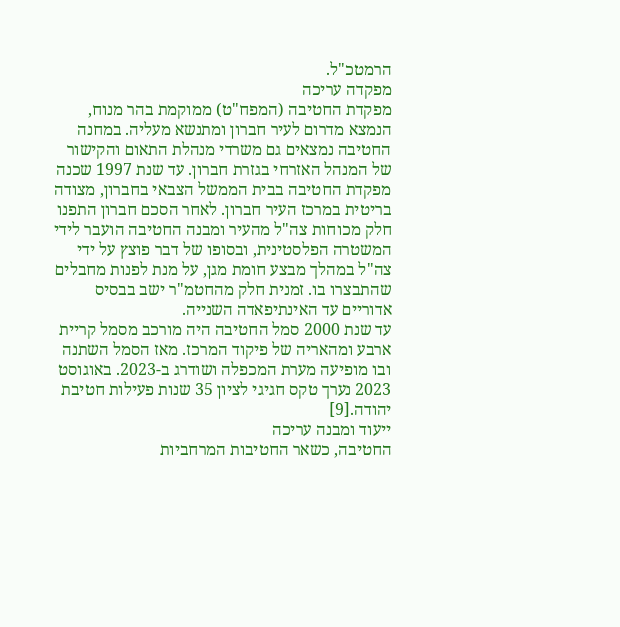הרמטכ"ל.
מפקדה עריכה
מפקדת החטיבה (המפח"ט) ממוקמת בהר מנוח, הנמצא מדרום לעיר חברון ומתנשא מעליה. במחנה החטיבה נמצאים גם משרדי מנהלת התאום והקישור של המנהל האזרחי בגזרת חברון. עד שנת 1997 שכנה מפקדת החטיבה בבית הממשל הצבאי בחברון, מצודה בריטית במרכז העיר חברון. לאחר הסכם חברון התפנו חלק מכוחות צה"ל מהעיר ומבנה החטיבה הועבר לידי המשטרה הפלסטינית, ובסופו של דבר פוצץ על ידי צה"ל במהלך מבצע חומת מגן, על מנת לפנות מחבלים שהתבצרו בו. זמנית חלק מהחטמ"ר ישב בבסיס אדוריים עד האינתיפאדה השנייה.
עד שנת 2000 סמל החטיבה היה מורכב מסמל קריית ארבע ומהאריה של פיקוד המרכז. מאז הסמל השתנה ובו מופיעה מערת המכפלה ושודרג ב-2023. באוגוסט 2023 נערך טקס חגיגי לציון 35 שנות פעילות חטיבת יהודה.[9]
ייעוד ומבנה עריכה
החטיבה, כשאר החטיבות המרחביות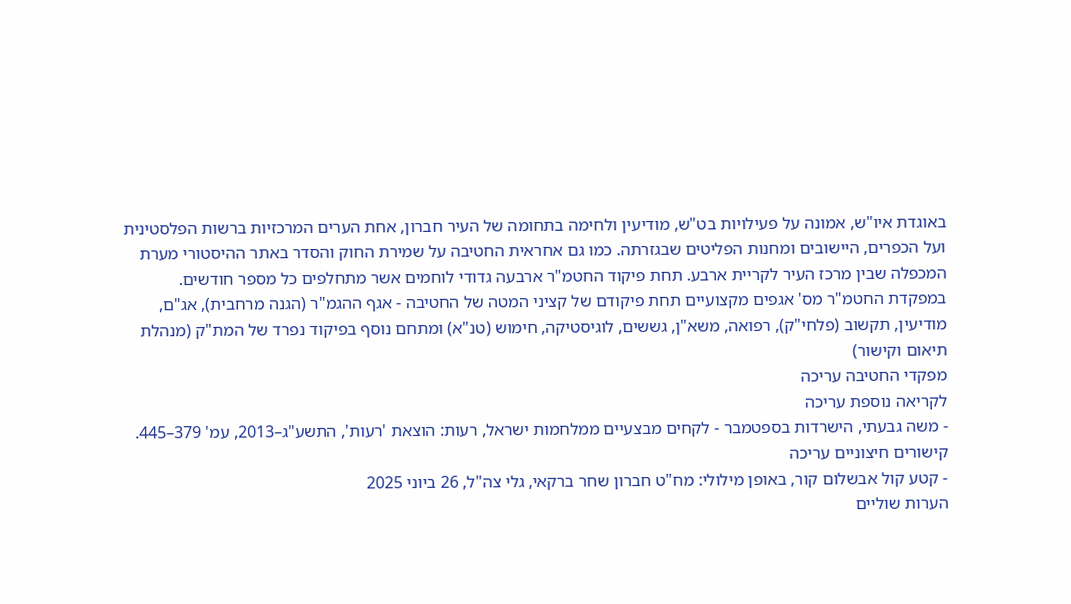באוגדת איו"ש, אמונה על פעילויות בט"ש, מודיעין ולחימה בתחומה של העיר חברון, אחת הערים המרכזיות ברשות הפלסטינית ועל הכפרים, היישובים ומחנות הפליטים שבגזרתה. כמו גם אחראית החטיבה על שמירת החוק והסדר באתר ההיסטורי מערת המכפלה שבין מרכז העיר לקריית ארבע. תחת פיקוד החטמ"ר ארבעה גדודי לוחמים אשר מתחלפים כל מספר חודשים.
במפקדת החטמ"ר מס' אגפים מקצועיים תחת פיקודם של קציני המטה של החטיבה - אגף ההגמ"ר (הגנה מרחבית), אג"ם, מודיעין, תקשוב (פלחי"ק), רפואה, משא"ן, גששים, לוגיסטיקה, חימוש (טנ"א) ומתחם נוסף בפיקוד נפרד של המת"ק (מנהלת תיאום וקישור)
מפקדי החטיבה עריכה
לקריאה נוספת עריכה
- משה גבעתי, הישרדות בספטמבר - לקחים מבצעיים ממלחמות ישראל, רעות: הוצאת 'רעות', התשע"ג–2013, עמ' 379–445.
קישורים חיצוניים עריכה
- קטע קול אבשלום קור, באופן מילולי: מח"ט חברון שחר ברקאי, גלי צה"ל, 26 ביוני 2025
הערות שוליים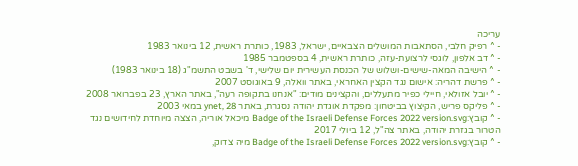עריכה
- ^ רפיק חלבי, הסתאבות המושלים הצבאיים, ישראל, 1983, כותרת ראשית, 12 בינואר 1983
- ^ דב אלפון, לוגסי לרצועת-עזה, כותרת ראשית, 4 בספטמבר 1985
- ^ הישיבה המאה-שישים-ושלוש של הכנסת העשירית יום שלישי, ד' בשבט התשמ"ג (18 בינואר 1983)
- ^ פרשת דהריה: אישום נגד הקצין האחראי, באתר וואלה, 9 באוגוסט 2007
- ^ יובל אזולאי, חיילי כפיר מתעללים, והקצינים מודים: "אנחנו בתקופה רעה", באתר הארץ, 23 בפברואר 2008
- ^ פליקס פריש, הקיצוץ בביטחון: מפקדת אוגדת יהודה נסגרת, באתר ynet, 28 במאי 2003
- ^ קובץ:Badge of the Israeli Defense Forces 2022 version.svg מיכאל אוריה, הצצה מיוחדת לחידושים נגד הטרור בגזרת יהודה, באתר צה"ל, 12 ביולי 2017
- ^ קובץ:Badge of the Israeli Defense Forces 2022 version.svg מיה צדוק,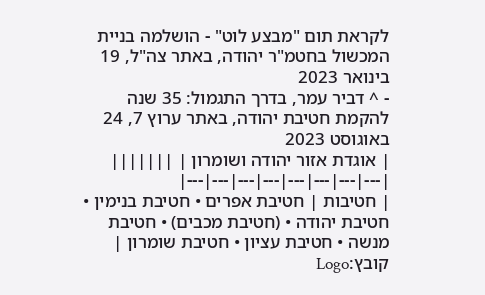לקראת תום "מבצע לוט" - הושלמה בניית המכשול בחטמ"ר יהודה, באתר צה"ל, 19 בינואר 2023
- ^ דביר עמר, בדרך התגמול: 35 שנה להקמת חטיבת יהודה, באתר ערוץ 7, 24 באוגוסט 2023
| אוגדת אזור יהודה ושומרון | |||||||
|---|---|---|---|---|---|---|---|
| חטיבות | חטיבת אפרים • חטיבת בנימין • חטיבת יהודה • (חטיבת מכבים) • חטיבת מנשה • חטיבת עציון • חטיבת שומרון | קובץ:Logo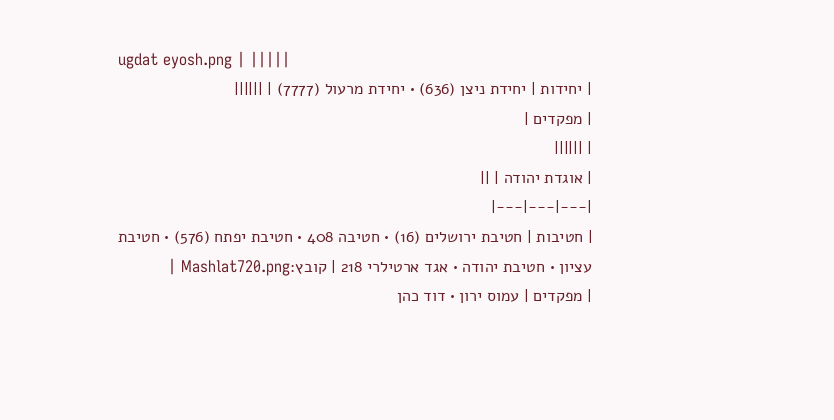ugdat eyosh.png | |||||
| יחידות | יחידת ניצן (636) • יחידת מרעול (7777) | ||||||
| מפקדים |
| ||||||
| אוגדת יהודה | ||
|---|---|---|
| חטיבות | חטיבת ירושלים (16) • חטיבה 408 • חטיבת יפתח (576) • חטיבת עציון • חטיבת יהודה • אגד ארטילרי 218 | קובץ:Mashlat720.png |
| מפקדים | עמוס ירון • דוד כהן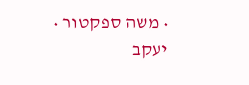• משה ספקטור • יעקב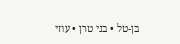בן-טל • בני טרן • עוזי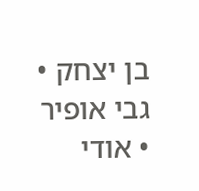בן יצחק • גבי אופיר • אודי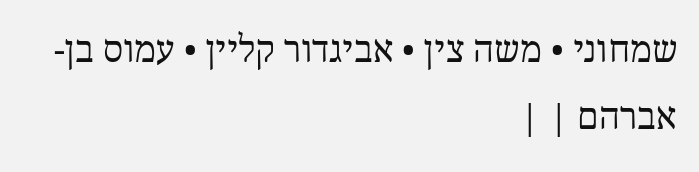שמחוני • משה צין • אביגדור קליין • עמוס בן-אברהם | |